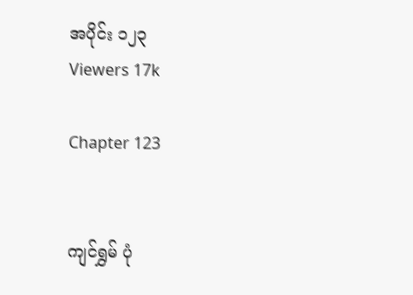အပိုင်း ၁၂၃
Viewers 17k

Chapter 123


ကျင်ရွှမ် ပုံ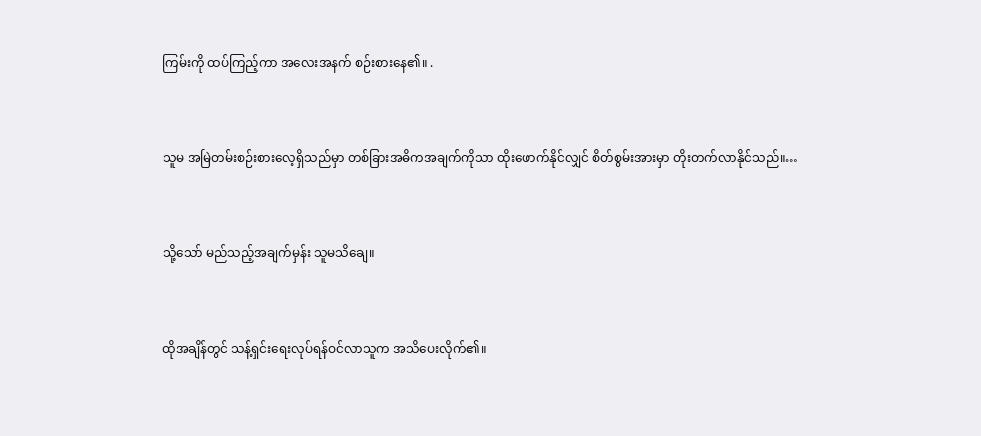ကြမ်းကို ထပ်ကြည့်ကာ အလေးအနက် စဉ်းစားနေ၏။ .


သူမ အမြဲတမ်းစဉ်းစားလေ့ရှိသည်မှာ တစ်ခြားအဓိကအချက်ကိုသာ ထိုးဖောက်နိုင်လျှင် စိတ်စွမ်းအားမှာ တိုးတက်လာနိုင်သည်။…


သို့သော် မည်သည့်အချက်မှန်း သူမသိချေ။


ထိုအချိန်တွင် သန့်ရှင်းရေးလုပ်ရန်ဝင်လာသူက အသိပေးလိုက်၏။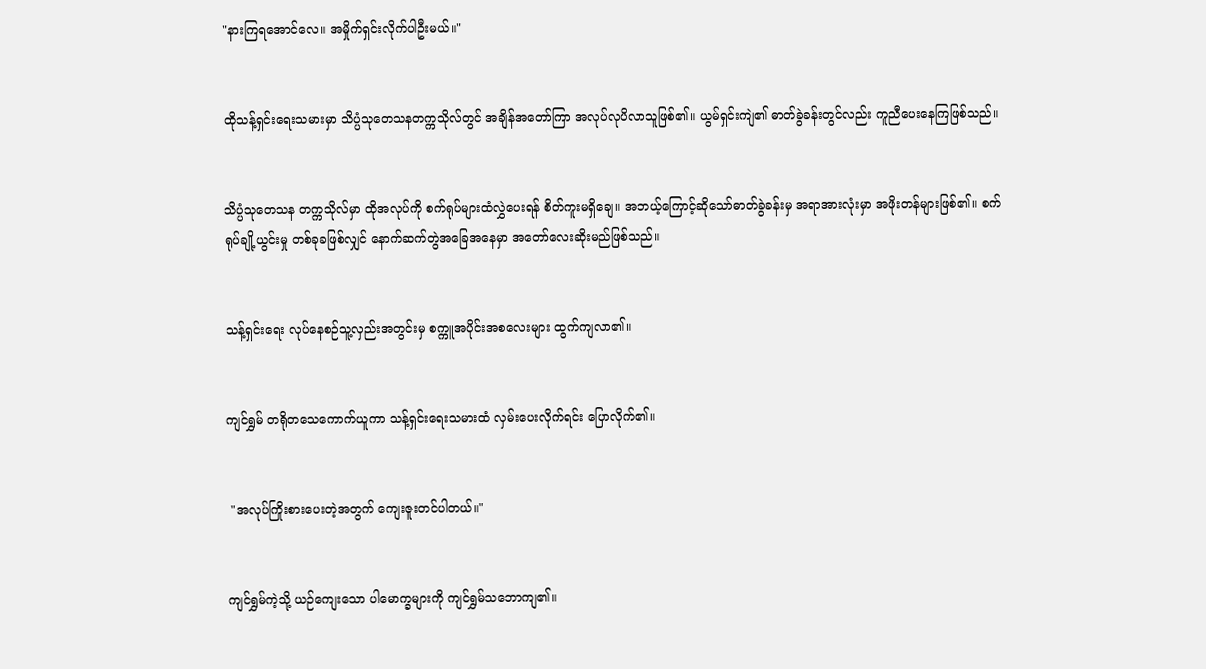"နားကြရအောင်လေ။ အမှိုက်ရှင်းလိုက်ပါဦးမယ်။"


ထိုသန့်ရှင်းရေးသမားမှာ သိပ္ပံသုတေသနတက္ကသိုလ်တွင် အချိန်အတော်ကြာ အလုပ်လုပိလာသူဖြစ်၏။ ယွမ်ရှင်းကျဲ၏ ဓာတ်ခွဲခန်းတွင်လည်း ကူညီပေးနေကြဖြစ်သည်။


သိပ္ပံသုတေသန တက္ကသိုလ်မှာ ထိုအလုပ်ကို စက်ရုပ်များထံလွှဲပေးရန် စိတ်ကူးမရှိချေ။ အဘယ့်ကြောင့်ဆို‌သော်ဓာတ်ခွဲခန်းမှ အရာအားလုံးမှာ အဖိုးတန်များဖြစ်၏။ စက်ရုပ်ချို့ယွင်းမှု တစ်ခုခဖြစ်လျှင် နောက်ဆက်တွဲအခြေအနေမှာ အတော်လေးဆိုးမည်ဖြစ်သည်။


သန့်ရှင်းရေး လုပ်နေစဉ်သူ့လှည်းအတွင်းမှ စက္ကူအပိုင်းအစလေးများ ထွက်ကျလာ၏။


ကျင်ရွှမ် ‌တရို‌တသေကောက်ယူကာ သန့်ရှင်းရေးသမားထံ လှမ်းပေးလိုက်ရင်း ပြောလိုက်၏။


 "အလုပ်ကြိုးစားပေးတဲ့အတွက် ကျေးဇူးတင်ပါတယ်။"


ကျင်ရွှမ်ကဲ့သို့ ယဉ်ကျေးသော ပါမောက္ခများကို ကျင်ရွှမ်သဘောကျ၏။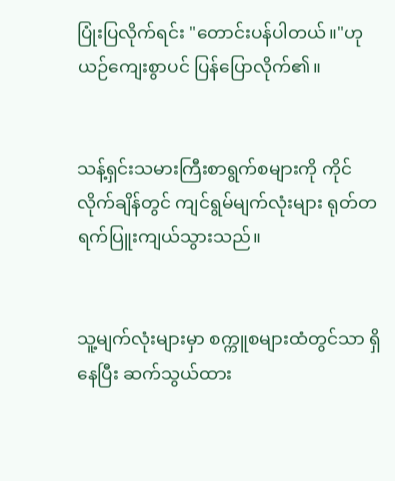ပြုံးပြလိုက်ရင်း "တောင်းပန်ပါတယ်။"ဟု ယဉ်ကျေးစွာပင် ပြန်ပြောလိုက်၏။


သန့်ရှင်းသမားကြီးစာရွက်စများကို ကိုင်လိုက်ချိန်တွင် ကျင်ရွမ်မျက်လုံးများ ရုတ်တရက်ပြူးကျယ်သွားသည်။


သူ့မျက်လုံးများမှာ စက္ကူစများထံတွင်သာ ရှိနေပြီး ဆက်သွယ်ထား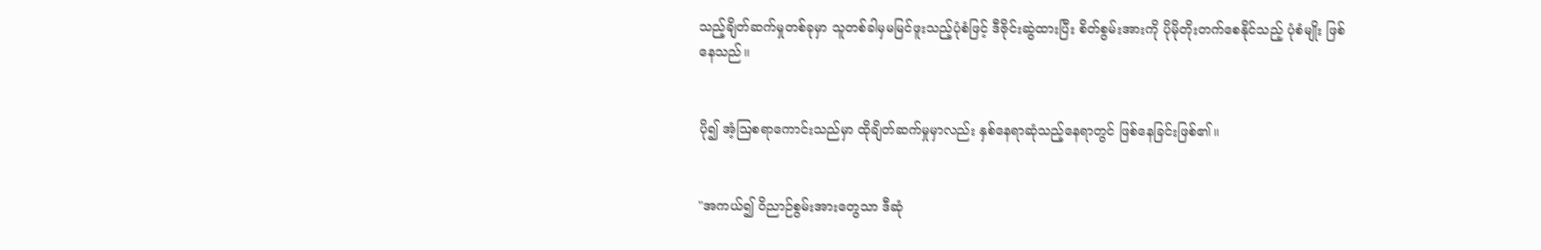သည့်ချိတ်ဆက်မှုတစ်ခုမှာ သူတစ်ခါမှမမြင်ဖူးသည့်ပုံစံဖြင့် ဒီဇိုင်းဆွဲထားပြီး စိတ်စွမ်းအားကို ပိုမိုတိုးတက်စေနိုင်သည့် ပုံစံမျိုး ဖြစ်နေသည်။


ပို၍ အံ့ဩစရာကောင်းသည်မှာ ထိုချိတ်ဆက်မှုမှာလည်း နှစ်နေရာဆုံ‌သည့်နေရာတွင် ဖြစ်နေခြင်းဖြစ်၏။


"အကယ်၍ ဝိညာဉ်စွမ်းအားတွေသာ ဒီဆုံ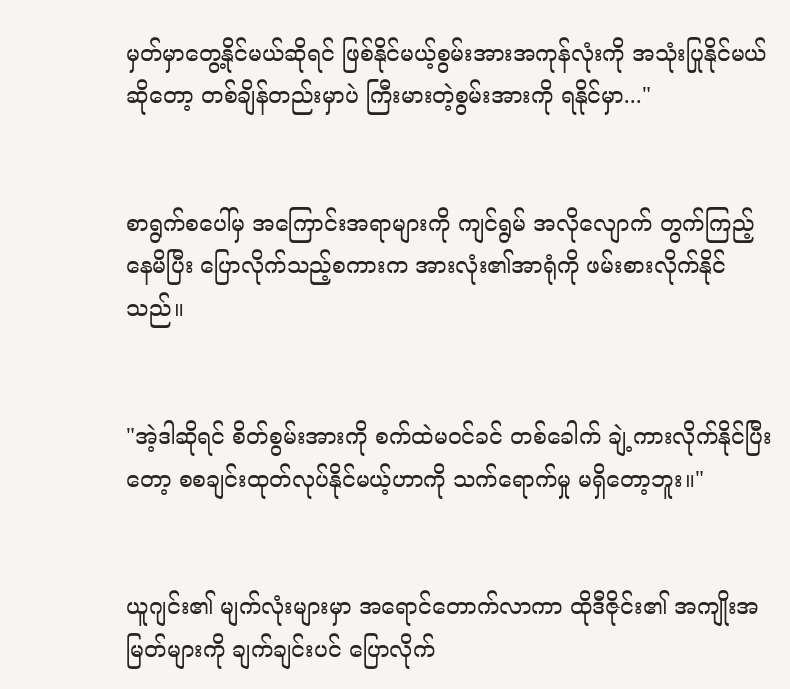မှတ်မှာတွေ့နိုင်မယ်ဆိုရင် ဖြစ်နိုင်မယ့်စွမ်းအားအကုန်လုံးကို အသုံးပြုနိုင်မယ်ဆိုတော့ တစ်ချိန်တည်းမှာပဲ ကြီးမားတဲ့စွမ်းအားကို ရနိုင်မှာ..."


စာရွက်စပေါ်မှ အကြောင်းအရာများကို ကျင်ရွမ် အလိုလျောက် တွက်ကြည့်နေမိပြီး ပြောလိုက်သည့်စကားက အားလုံး၏အာရုံကို ဖမ်းစားလိုက်နိုင်သည်။


"အဲ့ဒါဆိုရင် စိတ်စွမ်းအားကို စက်ထဲမဝင်ခင် တစ်ခေါက် ချဲ့ကားလိုက်နိုင်ပြီးတော့ စစချင်းထုတ်လုပ်နိုင်မယ့်ဟာကို သက်ရောက်မှု မရှိတော့ဘူး။"


ယူဂျင်း၏ မျက်လုံးများမှာ အရောင်တောက်လာကာ ထိုဒီဇိုင်း၏ အကျိုးအမြတ်များကို ချက်ချင်းပင် ပြောလိုက်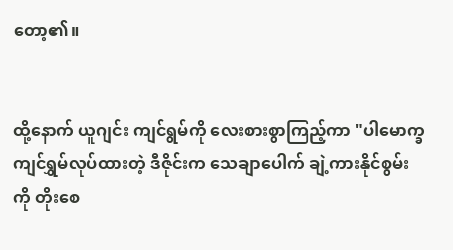တော့၏။


ထို့နောက် ယူဂျင်း ကျင်ရွမ်ကို လေးစားစွာကြည့်ကာ "ပါမောက္ခကျင်ရွှမ်လုပ်ထားတဲ့ ဒီဇိုင်းက သေချာပေါက် ချဲ့ကားနိုင်စွမ်းကို တိုးစေ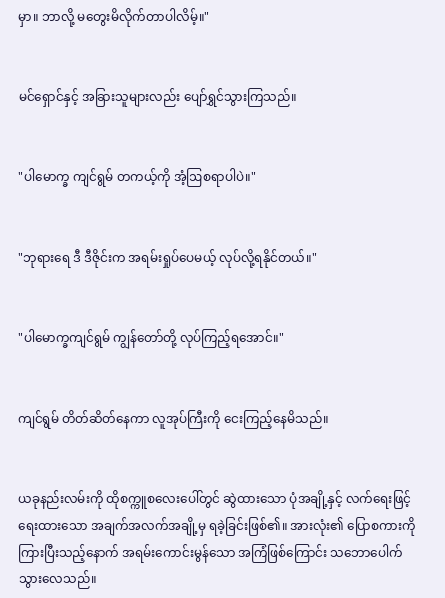မှာ။ ဘာလို့ မတွေးမိလိုက်တာပါလိမ့်။"


မင်ရှောင်နှင့် အခြားသူများလည်း ပျော်ရွှင်သွားကြသည်။


"ပါမောက္ခ ကျင်ရွမ် တကယ့်ကို အံ့ဩစရာပါပဲ။"


"ဘုရားရေ ဒီ ဒီဇိုင်းက အရမ်းရှုပ်ပေမယ့် လုပ်လို့ရနိုင်တယ်။"


"ပါမောက္ခကျင်ရွမ် ကျွန်တော်တို့ လုပ်ကြည့်ရအောင်။"


ကျင်ရွမ် တိတ်ဆိတ်နေကာ လူအုပ်ကြီးကို ငေးကြည့်နေမိသည်။


ယခုနည်းလမ်းကို ထိုစက္ကူစလေးပေါ်တွင် ဆွဲထားသော ပုံအချို့နှင့် လက်ရေးဖြင့်ရေးထားသော အချက်အလက်အချို့မှ ရခဲ့ခြင်းဖြစ်၏။ အားလုံး၏ ပြောစကားကို ကြားပြီးသည့်နောက် အရမ်းကောင်းမွန်သော အကြံဖြစ်ကြောင်း သဘောပေါက်သွားလေသည်။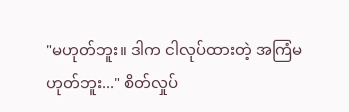"မဟုတ်ဘူး။ ဒါက ငါလုပ်ထားတဲ့ အကြံမဟုတ်ဘူး..." စိတ်လှုပ်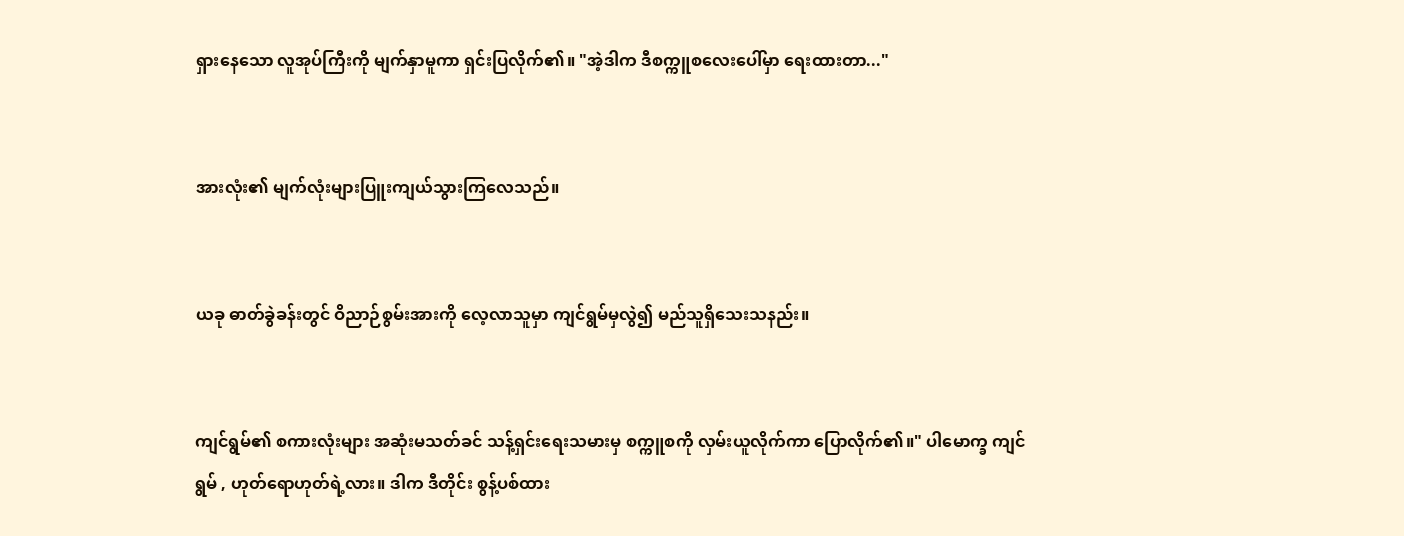ရှားနေသော လူအုပ်ကြီးကို မျက်နှာမူကာ ရှင်းပြလိုက်၏။ "အဲ့ဒါက ဒီစက္ကူစလေးပေါ်မှာ ရေးထားတာ..."


အားလုံး၏ မျက်လုံးများပြူးကျယ်သွားကြလေသည်။


ယခု ဓာတ်ခွဲခန်းတွင် ဝိညာဉ်စွမ်းအားကို လေ့လာသူမှာ ကျင်ရွမ်မှလွဲ၍ မည်သူရှိသေးသနည်း။


ကျင်ရွမ်၏ စကားလုံးများ အ‌ဆုံးမသတ်ခင် သန့်ရှင်းရေးသမားမှ စက္ကူစကို လှမ်းယူလိုက်ကာ‌ ပြောလိုက်၏။" ပါမောက္ခ ကျင်ရွမ် , ဟုတ်ရောဟုတ်ရဲ့လား။ ဒါက ဒီတိုင်း စွန့်ပစ်ထား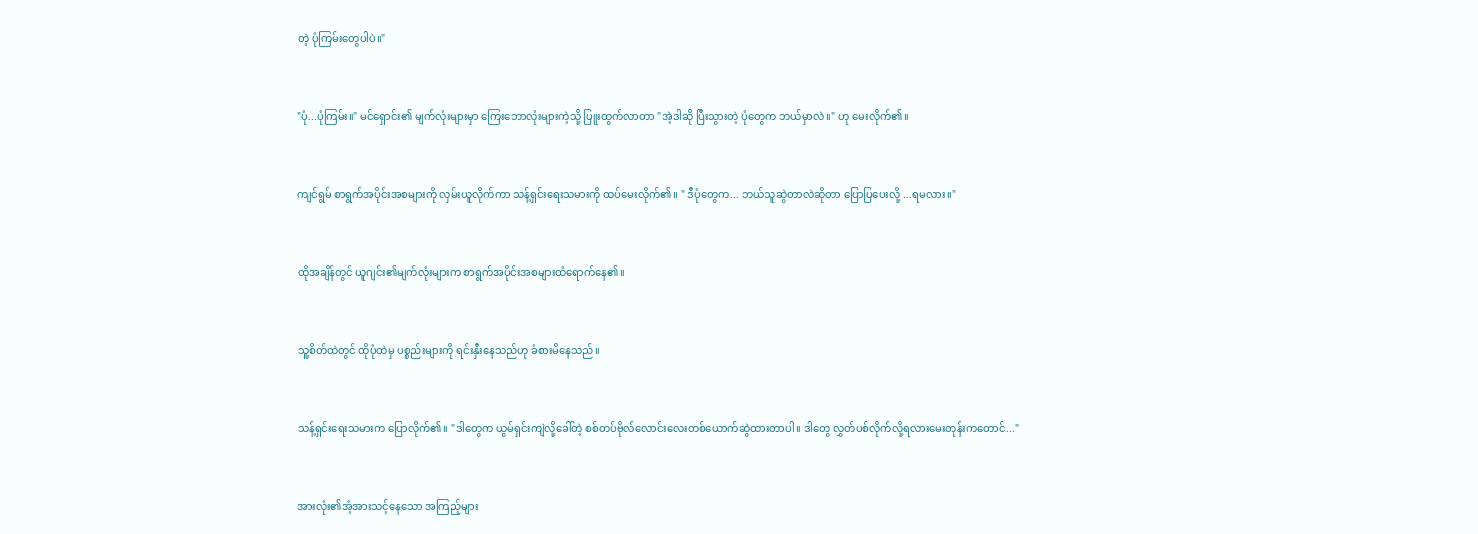တဲ့ ပုံကြမ်းတွေပါပဲ။"


"ပုံ...ပုံကြမ်း။" မင်ရှောင်း၏ မျက်လုံးများမှာ ကြေးဘောလုံးများကဲ့သို့ ပြူးထွက်လာတာ "အဲ့ဒါဆို ပြီးသွားတဲ့ ပုံတွေက ဘယ်မှာလဲ။" ဟု မေးလိုက်၏။


ကျင်ရွမ် စာရွက်အပိုင်းအစများကို လှမ်းယူလိုက်ကာ သန့်ရှင်းရေးသမားကို ထပ်မေးလိုက်၏။ " ဒီပုံတွေက... ဘယ်သူဆွဲတာလဲဆိုတာ ပြောပြပေးလို့ ...ရမလား။"


ထိုအချိန်တွင် ယူဂျင်း၏မျက်လုံးများက စာရွက်အပိုင်းအစများထံရောက်နေ၏။


သူ့စိတ်ထဲတွင် ထိုပုံထဲမှ ပစ္စည်းများကို ရင်းနှီးနေသည်ဟု ခံစားမိနေသည်။


သန့်ရှင်းရေးသမားက ပြောလိုက်၏။ "ဒါတွေက ယွမ်ရှင်းကျဲလို့ခေါ်တဲ့ စစ်တပ်ဗိုလ်လောင်းလေးတစ်ယောက်ဆွဲထားတာပါ။ ဒါတွေ လွှတ်ပစ်လိုက်လို့ရလားမေးတုန်းကတောင်..."


အားလုံး၏အံ့အားသင့်နေသော အကြည့်များ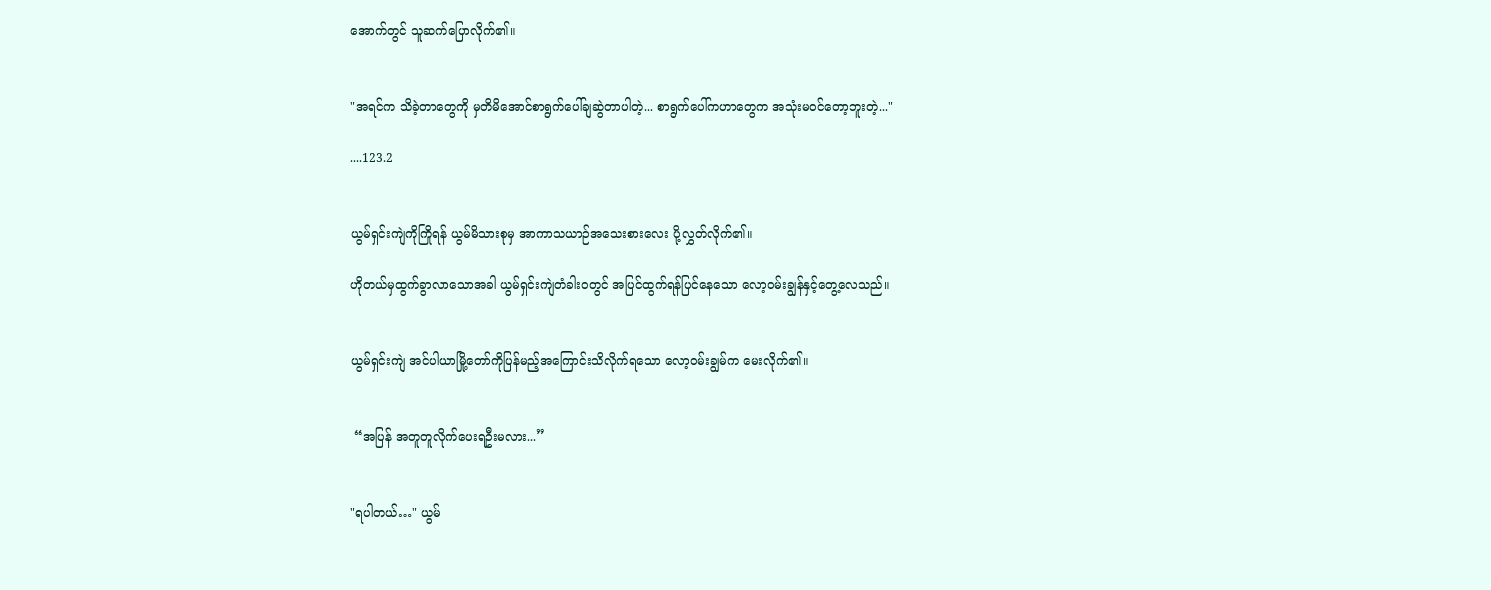အောက်တွင် သူဆက်ပြောလိုက်၏။


"အရင်က သိခဲ့တာတွေကို မှတိမိအောင်စာရွက်ပေါ်ချဆွဲတာပါတဲ့... စာရွက်ပေါ်ကဟာတွေက အသုံးမဝင်တော့ဘူးတဲ့..."

....123.2


ယွမ်ရှင်းကျဲကိုကြိုရန် ယွမ်မိသားစုမှ အာကာသယာဉ်အသေးစားလေး ပို့လွှတ်လိုက်၏။

ဟိုတယ်မှထွက်ခွာလာသောအခါ ယွမ်ရှင်းကျဲတံခါးဝတွင် အပြင်ထွက်ရန်ပြင်‌နေ‌သော လော့ဝမ်းချွန်နှင့်‌တွေ့လေသည်။


ယွမ်ရှင်းကျဲ အင်ပါယာမြို့‌တော်ကိုပြန်မည့်အကြောင်းသိလိုက်ရသော လော့ဝမ်းချွမ်က မေးလိုက်၏။


 “အပြန် အတူတူလိုက်ပေးရဦးမလား...”


"ရပါတယ်…" ယွမ်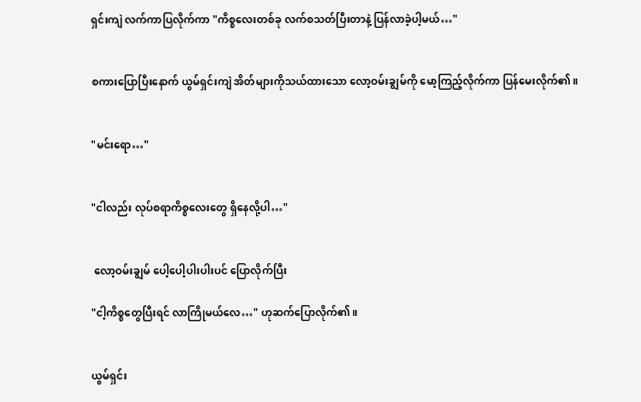ရှင်းကျဲ လက်ကာပြလိုက်ကာ "ကိစ္စလေးတစ်ခု လက်စသတ်ပြီးတာနဲ့ ပြန်လာခဲ့ပါ့မယ်…"


စကားပြောပြီးနောက် ယွမ်ရှင်းကျဲ အိတ်များကိုသယ်ထား‌သော လော့ဝမ်းချွမ်ကို မော့ကြည့်လိုက်ကာ ပြန်မေးလိုက်၏။


"မင်းရော…"


"ငါလည်း လုပ်စရာကိစ္စလေးတွေ ရှိနေလို့ပါ…"


 လော့ဝမ်းချွမ် ပေါ့ပေါ့ပါးပါးပင် ပြောလိုက်ပြီး

"ငါ့ကိစ္စတွေပြီးရင် လာကြိုမယ်လေ…" ဟုဆက်ပြောလိုက်၏။


ယွမ်ရှင်း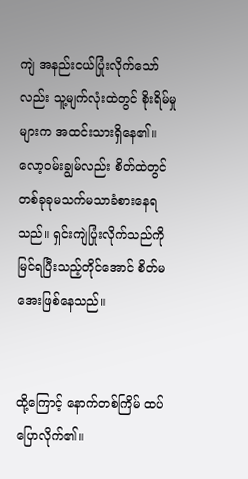ကျဲ အနည်းငယ်ပြုံးလိုက်‌သော်လည်း သူ့မျက်လုံးထဲတွင် စိုးရိမ်မှုများက အထင်းသားရှိနေ၏။ လော့ဝမ်းချွမ်လည်း စိတ်ထဲတွင် တစ်ခုခုမသက်မသာခံစားနေရသည်။ ရှင်းကျဲပြုံးလိုက်သည်ကို မြင်ရပြီးသည့်‌တိုင်အောင် စိတ်မအေးဖြစ်နေသည်။


ထို့ကြောင့် နောက်တစ်ကြိမ် ထပ်ပြောလိုက်၏။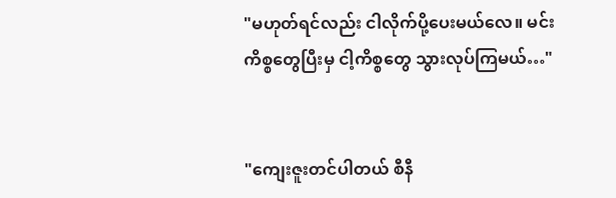"မဟုတ်ရင်လည်း ငါလိုက်ပို့ပေးမယ်လေ။ မင်းကိစ္စတွေပြီးမှ ငါ့ကိစ္စတွေ သွားလုပ်ကြမယ်…"


"ကျေးဇူးတင်ပါတယ် စီနီ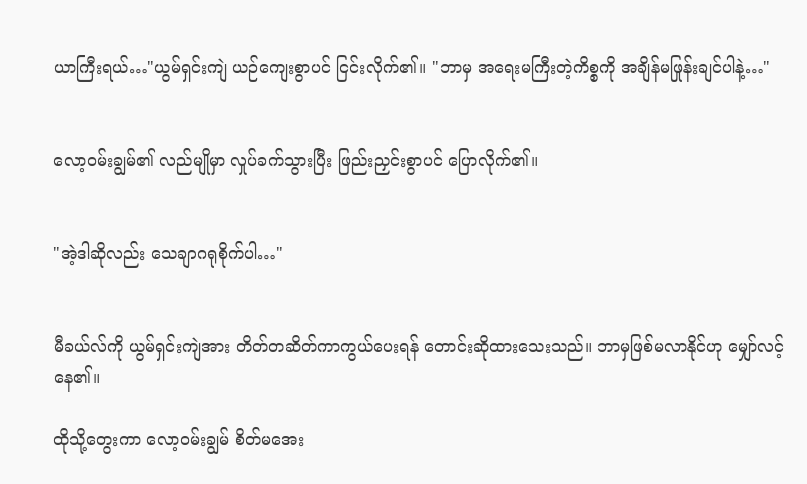ယာကြီးရယ်…"ယွမ်ရှင်းကျဲ ယဉ်ကျေးစွာပင် ငြင်းလိုက်၏။ "ဘာမှ အရေးမကြီးတဲ့ကိစ္စကို အချိန်မဖြုန်းချင်ပါနဲ့…"


လော့ဝမ်းချွမ်၏ လည်မျိုမှာ လှုပ်ခက်သွားပြီး ‌ဖြည်းညှင်းစွာပင် ပြောလိုက်၏။


"အဲ့ဒါဆိုလည်း သေချာဂရုစိုက်ပါ…"


မီခယ်လ်ကို ယွမ်ရှင်းကျဲအား တိတ်တဆိတ်ကာကွယ်ပေးရန် တောင်းဆိုထားသေးသည်။ ဘာမှဖြစ်မလာနိုင်ဟု မျှော်လင့်နေ၏။

ထိုသို့တွေးကာ လော့ဝမ်းချွမ် စိတ်မအေး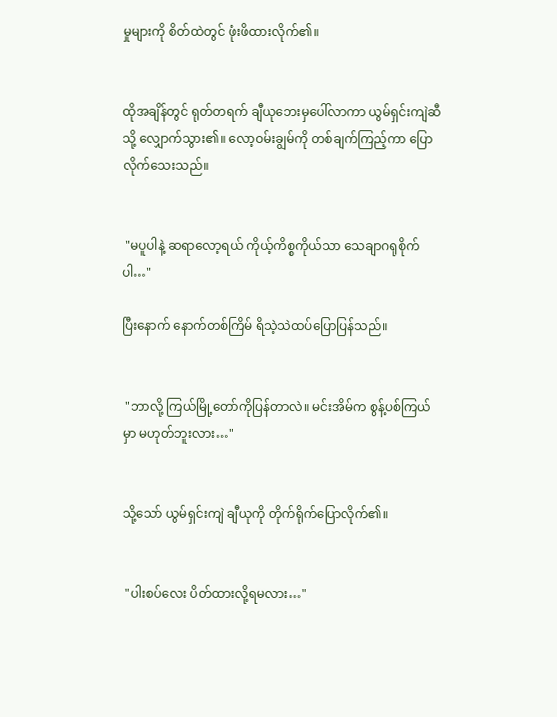မှုများကို စိတ်ထဲတွင် ဖုံးဖိထားလိုက်၏။


ထိုအချိန်တွင် ရုတ်တရက် ချီယုဘေးမှပေါ်လာကာ ယွမ်ရှင်းကျဲဆီသို့ လျှောက်သွား၏။ လော့ဝမ်းချွမ်ကို တစ်ချက်ကြည့်ကာ ပြောလိုက်သေးသည်။


 "မပူပါနဲ့ ဆရာလော့ရယ် ကိုယ့်ကိစ္စကိုယ်သာ သေချာဂရုစိုက်ပါ…"

ပြီးနောက် နောက်တစ်ကြိမ် ရိသဲ့သဲထပ်ပြောပြန်သည်။


 "ဘာလို့ ကြယ်မြို့တော်ကိုပြန်တာလဲ။ မင်းအိမ်က စွန့်ပစ်ကြယ်မှာ မဟုတ်ဘူးလား…"


သို့သော် ယွမ်ရှင်းကျဲ ချီယုကို တိုက်ရိုက်ပြောလိုက်၏။


 "ပါးစပ်လေး ပိတ်ထားလို့ရမလား…"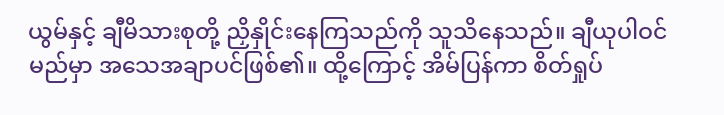ယွမ်နှင့် ချီမိသားစုတို့ ညှိနှိုင်းနေကြသည်ကို သူသိနေသည်။ ချီယုပါဝင်မည်မှာ အသေအချာပင်ဖြစ်၏။ ထို့ကြောင့် အိမ်ပြန်ကာ စိတ်ရှုပ်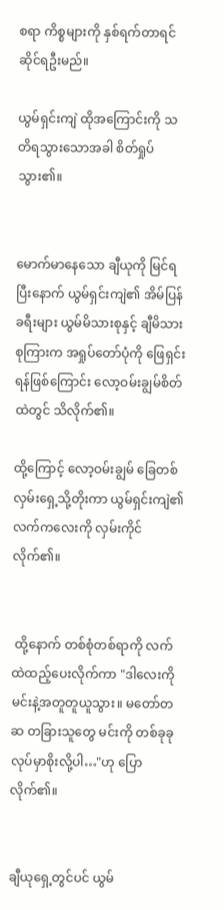စရာ ကိစ္စများကို နှစ်ရက်တာရင်ဆိုင်ရဦးမည်။

ယွမ်ရှင်းကျဲ ထိုအကြောင်းကို သတိရသွားသောအခါ စိတ်ရှုပ်သွား၏။


မောက်မာနေသော ချီယုကို မြင်ရပြီးနောက် ‌ယွမ်ရှင်းကျဲ၏ အိမ်ပြန်ခရီးများ ယွမ်မိသားစုနှင့် ချီမိသားစုကြားက အရှုပ်တော်ပုံကို ဖြေရှင်းရန်ဖြစ်ကြောင်း လော့ဝမ်းချွမ်စိတ်ထဲတွင် သိလိုက်၏။

ထို့ကြောင့် လော့ဝမ်းချွမ် ခြေတစ်လှမ်းရှေ့သို့တိုးကာ ယွမ်ရှင်းကျဲ၏ လက်ကလေးကို လှမ်းကိုင်လိုက်၏။


 ထို့နောက် တစ်စုံတစ်ရာကို လက်ထဲထည့်ပေးလိုက်ကာ "ဒါလေးကို မင်းနဲ့အတူတူယူသွား။ မတော်တဆ တခြားသူတွေ မင်းကို တစ်ခုခုလုပ်မှာစိုးလို့ပါ…"ဟု ပြောလိုက်၏။


ချီယုရှေ့တွင်ပင် ယွမ်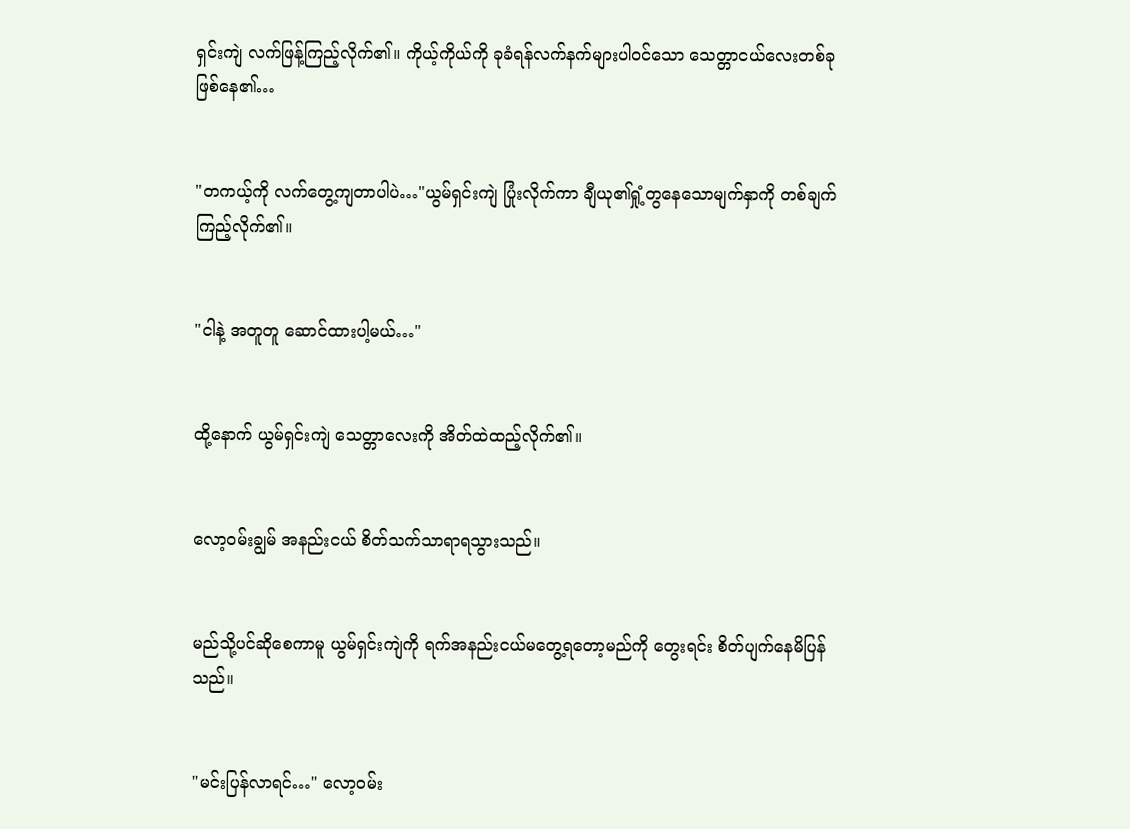ရှင်းကျဲ လက်ဖြန့်ကြည့်လိုက်၏။ ကိုယ့်ကိုယ်ကို ခုခံရန်လက်နက်များပါဝင်သော သေတ္တာငယ်လေးတစ်ခု ဖြစ်နေ၏…


"တကယ့်ကို လက်တွေ့ကျတာပါပဲ…"ယွမ်ရှင်းကျဲ ပြုံးလိုက်ကာ ချီယု၏ရှုံ့တွနေသောမျက်နှာကို တစ်ချက်ကြည့်လိုက်၏။


"ငါနဲ့ အတူတူ ဆောင်ထားပါ့မယ်…"


ထို့နောက် ယွမ်ရှင်းကျဲ သေတ္တာလေးကို အိတ်ထဲထည့်လိုက်၏။


လော့ဝမ်းချွမ် အနည်းငယ် စိတ်သက်သာရာရသွားသည်။


မည်သို့ပင်ဆိုစေကာမူ ယွမ်ရှင်းကျဲကို ရက်အနည်းငယ်မတွေ့ရတော့မည်ကို တွေးရင်း စိတ်ပျက်နေမိပြန်သည်။


"မင်းပြန်လာရင်…" လော့ဝမ်း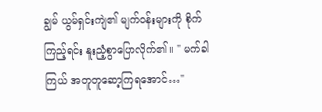ချွမ် ယွမ်ရှင်းကျဲ၏ မျက်ဝန်းများကို စိုက်ကြည့်ရင်း နူးညံ့စွာပြောလိုက်၏။ " မက်ခါကြယ် အတူတူဆော့ကြရအောင်…"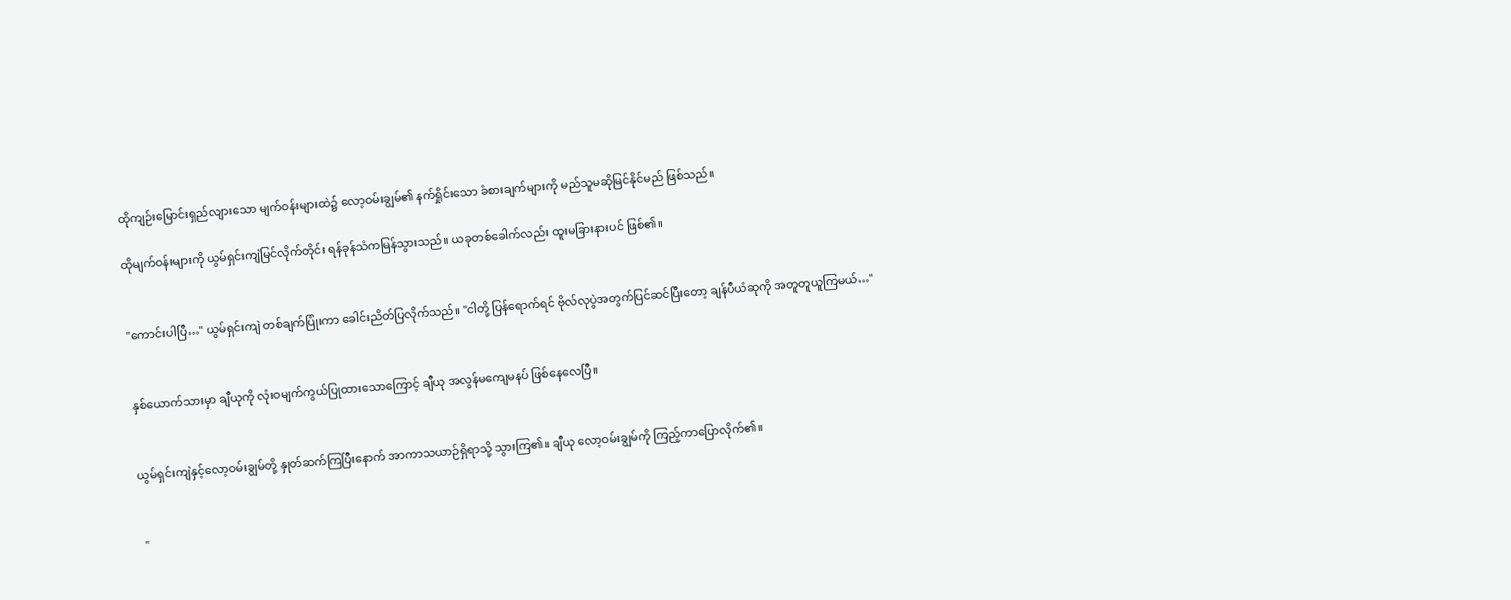ထိုကျဉ်းမြောင်းရှည်လျားသော မျက်ဝန်းများထဲ၌ လော့ဝမ်းချွမ်၏ နက်ရှိုင်းသော ခံစားချက်များကို မည်သူမဆိုမြင်နိုင်မည် ဖြစ်သည်။

ထိုမျက်ဝန်းများကို ယွမ်ရှင်းကျဲမြင်လိုက်တိုင်း ရန်ခုန်သံကမြန်သွားသည်။ ယခုတစ်ခေါက်လည်း ထူးမခြားနားပင် ဖြစ်၏။


"ကောင်းပါပြီ…" ယွမ်ရှင်းကျဲ တစ်ချက်ပြုံးကာ ခေါင်းညိတ်ပြလိုက်သည်။ "ငါတို့ ပြန်ရောက်ရင် ဗိုလ်လုပွဲအတွက်ပြင်ဆင်ပြီးတော့ ချန်ပီယံဆုကို အတူတူယူကြမယ်…"


နှစ်ယောက်သားမှာ ချီယုကို လုံးဝမျက်ကွယ်ပြုထားသောကြောင့် ချီယု အလွန်မကျေမနပ် ဖြစ်နေလေပြီ။


ယွမ်ရှင်းကျဲနှင့်လော့ဝမ်းချွမ်တို့ နှုတ်ဆက်ကြပြီးနောက် အာကာသယာဉ်ရှိရာသို့ သွားကြ၏။ ချီယု လော့ဝမ်းချွမ်ကို ကြည့်ကာပြောလိုက်၏။


 "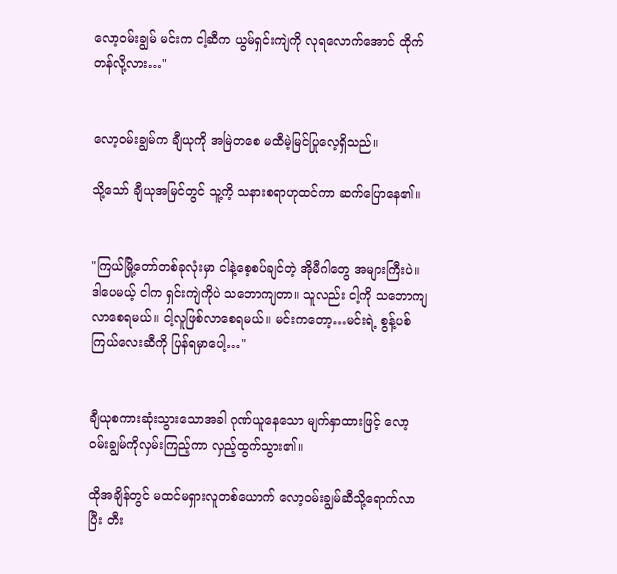လော့ဝမ်းချွမ် မင်းက ငါ့ဆီက ယွမ်ရှင်းကျဲကို လုရလောက်အောင် ထိုက်တန်လို့လား…"


လော့ဝမ်းချွမ်က ချီယုကို အမြဲတစေ မထီမဲ့မြင်ပြုလေ့ရှိသည်။

သို့‌သော် ချီယုအမြင်တွင် သူ့ကိ့ သနားစရာဟုထင်ကာ ဆက်ပြောနေ၏။


"ကြယ်မြို့တော်တစ်ခုလုံးမှာ ငါနဲ့စေ့စပ်ချင်တဲ့ အိုမီဂါတွေ အများကြီးပဲ။ ဒါပေမယ့် ငါက ရှင်းကျဲကိုပဲ သဘောကျတာ။ သူလည်း ငါ့ကို သဘောကျလာစေရမယ်။ ငါ့လူဖြစ်လာစေရမယ်။ မင်းကတော့…မင်းရဲ့ စွန့်ပစ်ကြယ်လေးဆီကို ပြန်ရမှာပေါ့…"


ချီယုစကားဆုံးသွားသောအခါ ဂုဏ်ယူနေ‌သော မျက်နှာထားဖြင့် လော့ဝမ်းချွမ်ကိုလှမ်းကြည့်ကာ လှည့်ထွက်သွား၏။

ထိုအချိန်တွင် မထင်မရှားလူတစ်ယောက် လော့ဝမ်းချွမ်ဆီသို့ရောက်လာပြီး တီး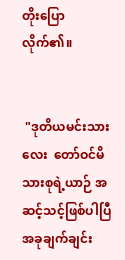တိုးပြောလိုက်၏။


 "ဒုတိယမင်းသားလေး ‌‌ တော်ဝင်မိသားစုရဲ့ယာဉ် အဆင့်သင့်ဖြစ်ပါပြီ အခုချက်ချင်း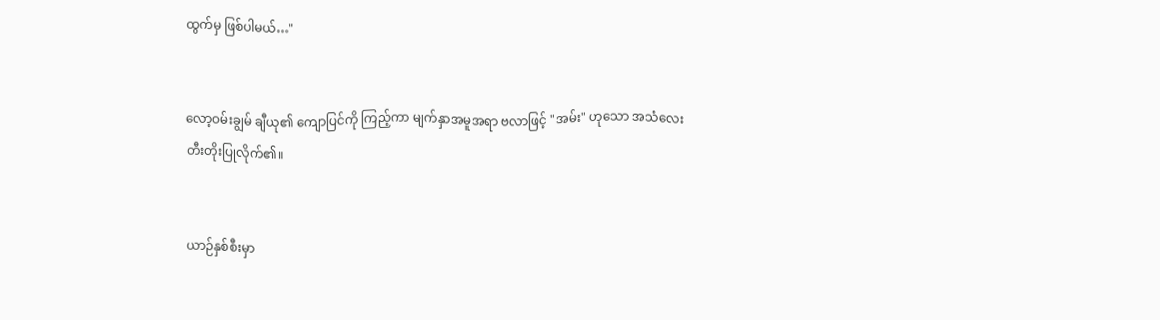ထွက်မှ ဖြစ်ပါမယ်…"


လော့ဝမ်းချွမ် ချီယု၏ ကျောပြင်ကို ကြည့်ကာ မျက်နှာအမူအရာ ဗလာဖြင့် "အမ်း" ဟုသော အသံလေးတီးတိုးပြုလိုက်၏။


ယာဉ်နှစ်စီးမှာ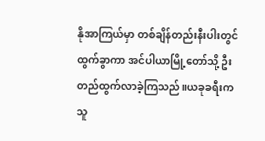နိုအာကြယ်မှာ တစ်ချိန်တည်းနီးပါးတွင်ထွက်ခွာကာ အင်ပါယာမြို့တော်သို့ ဦးတည်ထွက်လာခဲ့ကြသည်။ယခုခရီးက သူ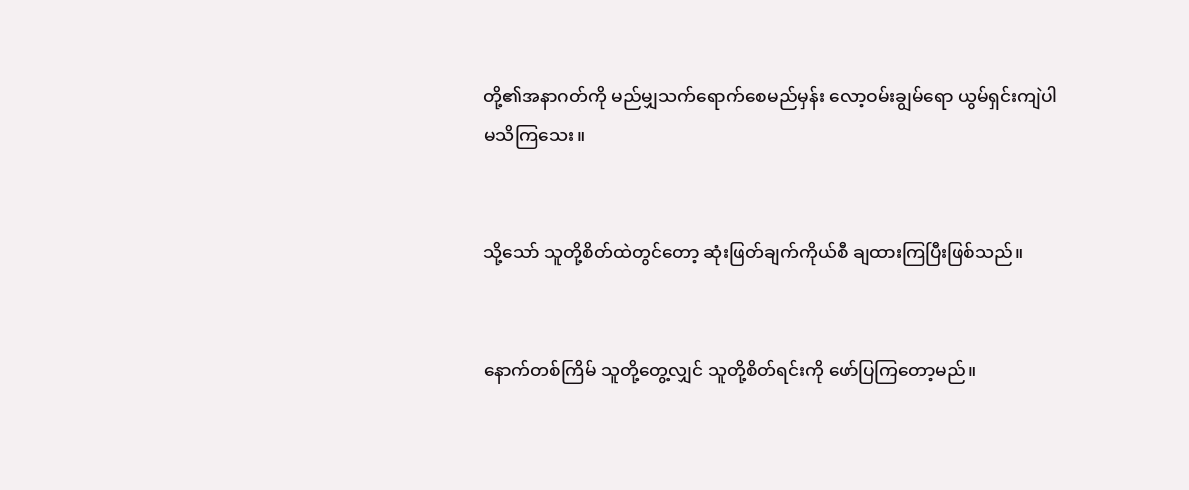တို့၏အနာဂတ်ကို မည်မျှသက်ရောက်စေမည်မှန်း လော့ဝမ်းချွမ်ရော ယွမ်ရှင်းကျဲပါ မသိကြသေး။


သို့သော် သူတို့စိတ်ထဲတွင်တော့ ဆုံးဖြတ်ချက်ကိုယ်စီ ချထားကြပြီးဖြစ်သည်။


နောက်တစ်ကြိမ် သူတို့တွေ့လျှင် သူတို့စိတ်ရင်းကို ဖော်ပြကြတော့မည်။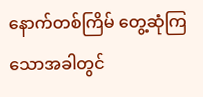နောက်တစ်ကြိမ် တွေ့ဆုံကြသောအခါတွင်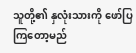သူတို့၏ နှလုံးသားကို ဖော်ပြကြတော့မည်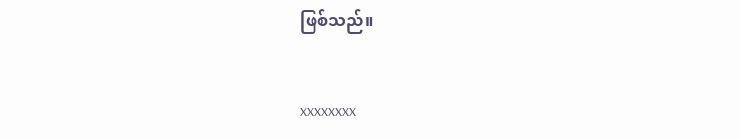ဖြစ်သည်။


xxxxxxxx